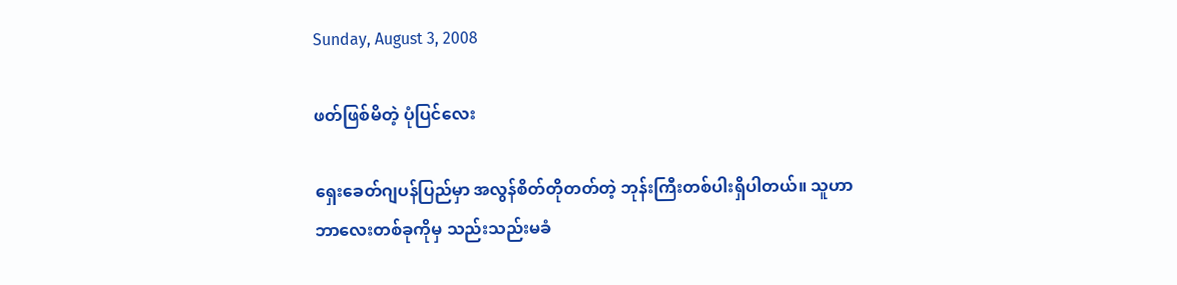Sunday, August 3, 2008

ဖတ်ဖြစ်မိတဲ့ ပုံပြင်လေး

ရှေးခေတ်ဂျပန်ပြည်မှာ အလွန်စိတ်တိုတတ်တဲ့ ဘုန်းကြီးတစ်ပါးရှိပါတယ်။ သူဟာ ဘာလေးတစ်ခုကိုမှ သည်းသည်းမခံ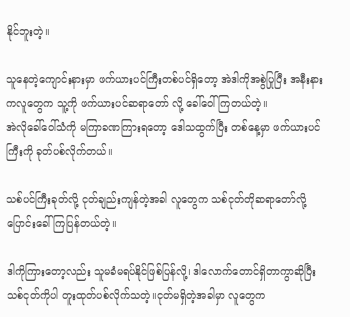နိုင်ဘူးတဲ့။

သူနေတဲ့ကျောင်းနားမှာ ဖက်ယားပင်ကြီးတစ်ပင်ရှိတော့ အဲဒါကိုအစွဲပြုပြီး အနီးနားကလူတွေက သူ့ကို ဖက်ယားပင်ဆရာတော် လို့ ခေါ်ဝေါ်ကြတယ်တဲ့။
အဲလိုခေါ်ဝေါ်သံကို မကြာခဏကြားရတော့ ဒေါသထွက်ပြီး တစ်နေ့မှာ ဖက်ယားပင်ကြီးကို ခုတ်ပစ်လိုက်တယ်။

သစ်ပင်ကြီးခုတ်လို့ ငုတ်ချည်းကျန်တဲ့အခါ လူတွေက သစ်ငုတ်တိုဆရာတော်လို့ ပြောင်းခေါ်ကြပြန်တယ်တဲ့။

ဒါကိုကြားတော့လည်း သူမခံမရပ်နိုင်ဖြစ်ပြန်လို့၊ ဒါလောက်တောင်ရှိတာကွာဆိုပြီး သစ်ငုတ်ကိုပါ တူးထုတ်ပစ်လိုက်သတဲ့။ငုတ်မရှိတဲ့အခါမှာ လူတွေက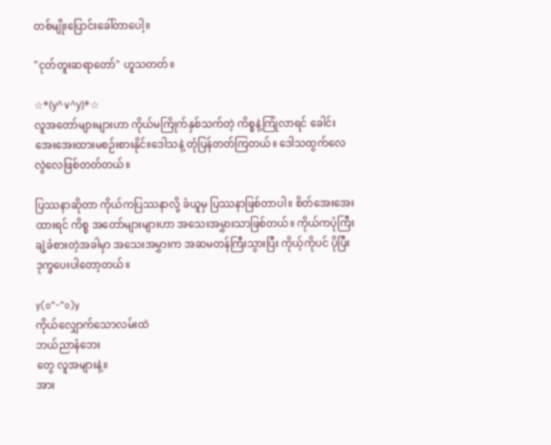တစ်မျိုးပြောင်းခေါ်တာပေါ့။

"ငုတ်တူးဆရာတော်" ဟူသတတ်။

☆*(у^∨^у)*☆
လူအတော်များများဟာ ကိုယ်မကြိုက်နှစ်သက်တဲ့ ကိစ္စနဲ့ကြုံလာရင် ခေါင်းအေးအေးထားမစဉ်းစားနိုင်။ဒေါသနဲ့ တုံပြန်တတ်ကြတယ်။ ဒေါသထွက်လေ လွဲလေဖြစ်တတ်တယ်။

ပြဿနာဆိုတာ ကိုယ်ကပြဿနာလို့ ခံယူမှ ပြဿနာဖြစ်တာပါ။ စိတ်အေးအေးထားရင် ကိစ္စ အတော်များများဟာ အသေးအမွှားသာဖြစ်တယ်။ ကိုယ်ကပုံကြီးချဲ့ခံစားတဲ့အခါမှာ အသေးအမွှားက အဆမတန်ကြီးသွားပြီး ကိုယ့်ကိုပင် ပိုပြီးဒုက္ခပေးပါတော့တယ်။

y(o^-^o)y
ကိုယ်လျှောက်သောလမ်းထဲ
ဘယ်ညာနံဘေး
တွေ လူအများနဲ့။
အား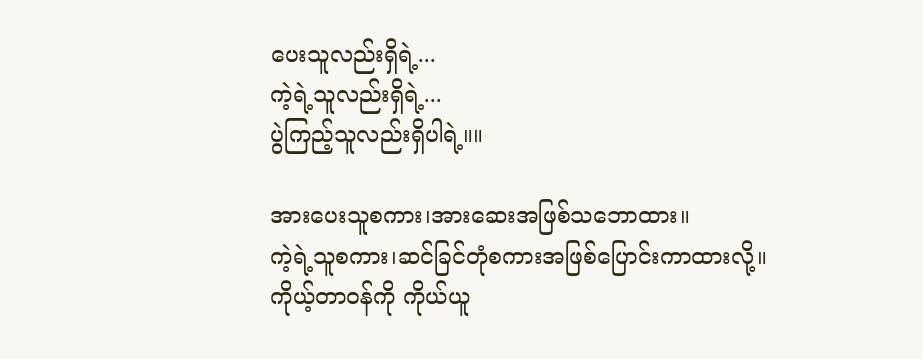ပေးသူလည်းရှိရဲ့...
ကဲ့ရဲ့သူလည်းရှိရဲ့...
ပွဲကြည့်သူလည်းရှိပါရဲ့။။

အားပေးသူစကား၊အားဆေးအဖြစ်သဘောထား။
ကဲ့ရဲ့သူစကား၊ဆင်ခြင်တုံစကားအဖြစ်ပြောင်းကာထားလို့။
ကိုယ့်တာဝန်ကို ကိုယ်ယူ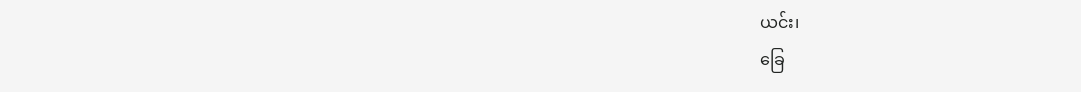ယင်း၊
ခြေ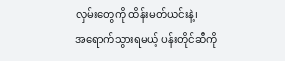လှမ်းတွေကို ထိန်းမတ်ယင်းနဲ့၊
အရောက်သွားရမယ့် ပန်းတိုင်ဆီကို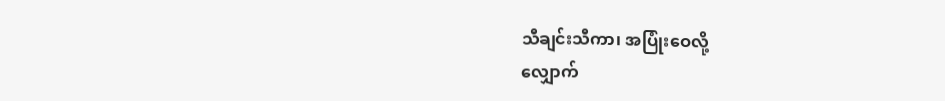သီချင်းသီကာ၊ အပြုံးဝေလို့
လျှောက်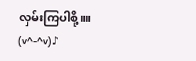လှမ်းကြပါစို့။။
(v^-^v)♪